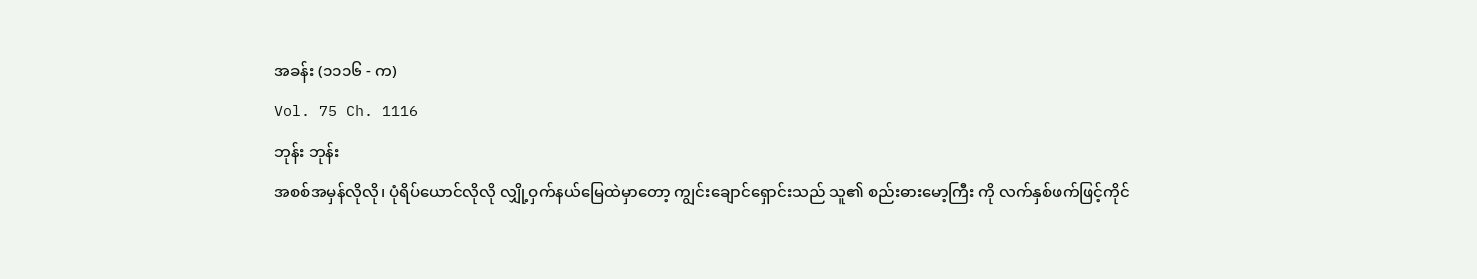အခန်း (၁၁၁၆ - က)
Vol. 75 Ch. 1116
ဘုန်း ဘုန်း
အစစ်အမှန်လိုလို၊ ပုံရိပ်ယောင်လိုလို လျှို့ဝှက်နယ်မြေထဲမှာတော့ ကျွင်းချောင်ရှောင်းသည် သူ၏ စည်းဓားမော့ကြီး ကို လက်နှစ်ဖက်ဖြင့်ကိုင်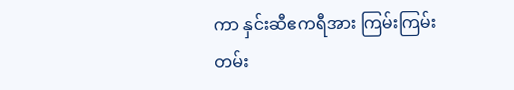ကာ နှင်းဆီဧကရီအား ကြမ်းကြမ်းတမ်း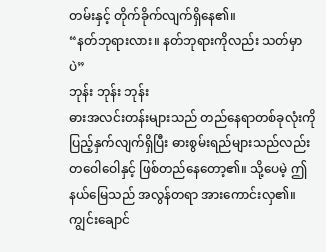တမ်းနှင့် တိုက်ခိုက်လျက်ရှိနေ၏။
“နတ်ဘုရားလား။ နတ်ဘုရားကိုလည်း သတ်မှာပဲ”
ဘုန်း ဘုန်း ဘုန်း
ဓားအလင်းတန်းများသည် တည်နေရာတစ်ခုလုံးကို ပြည့်နှက်လျက်ရှိပြီး ဓားစွမ်းရည်များသည်လည်း တဝေါဝေါနှင့် ဖြစ်တည်နေတော့၏။ သို့ပေမဲ့ ဤနယ်မြေသည် အလွန်တရာ အားကောင်းလှ၏။ ကျွင်းချောင်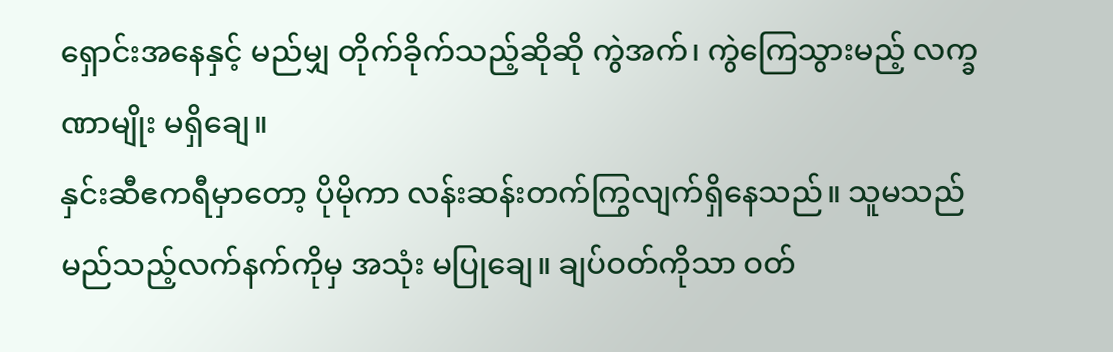ရှောင်းအနေနှင့် မည်မျှ တိုက်ခိုက်သည့်ဆိုဆို ကွဲအက်၊ ကွဲကြေသွားမည့် လက္ခဏာမျိုး မရှိချေ။
နှင်းဆီဧကရီမှာတော့ ပိုမိုကာ လန်းဆန်းတက်ကြွလျက်ရှိနေသည်။ သူမသည် မည်သည့်လက်နက်ကိုမှ အသုံး မပြုချေ။ ချပ်ဝတ်ကိုသာ ဝတ်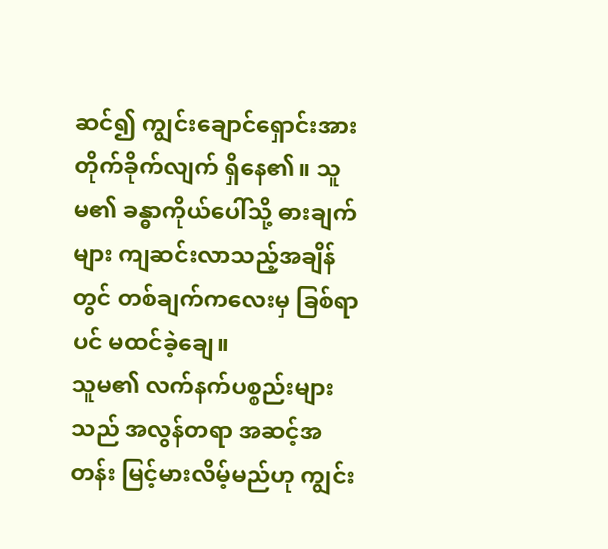ဆင်၍ ကျွင်းချောင်ရှောင်းအား တိုက်ခိုက်လျက် ရှိနေ၏။ သူမ၏ ခန္ဓာကိုယ်ပေါ်သို့ ဓားချက်များ ကျဆင်းလာသည့်အချိန်တွင် တစ်ချက်ကလေးမှ ခြစ်ရာပင် မထင်ခဲ့ချေ။
သူမ၏ လက်နက်ပစ္စည်းများသည် အလွန်တရာ အဆင့်အတန်း မြင့်မားလိမ့်မည်ဟု ကျွင်း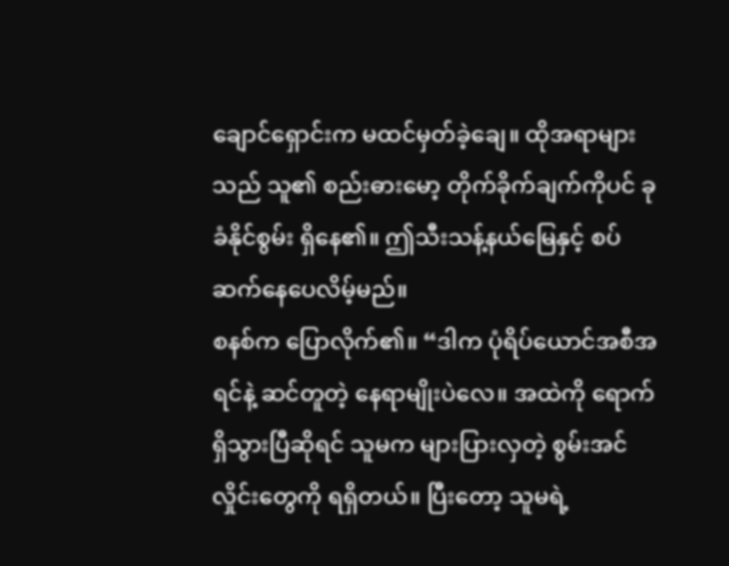ချောင်ရှောင်းက မထင်မှတ်ခဲ့ချေ။ ထိုအရာများသည် သူ၏ စည်းဓားမော့ တိုက်ခိုက်ချက်ကိုပင် ခုခံနိုင်စွမ်း ရှိနေ၏။ ဤသီးသန့်နယ်မြေနှင့် စပ်ဆက်နေပေလိမ့်မည်။
စနစ်က ပြောလိုက်၏။ “ဒါက ပုံရိပ်ယောင်အစီအရင်နဲ့ ဆင်တူတဲ့ နေရာမျိုးပဲလေ။ အထဲကို ရောက်ရှိသွားပြီဆိုရင် သူမက များပြားလှတဲ့ စွမ်းအင်လှိုင်းတွေကို ရရှိတယ်။ ပြီးတော့ သူမရဲ့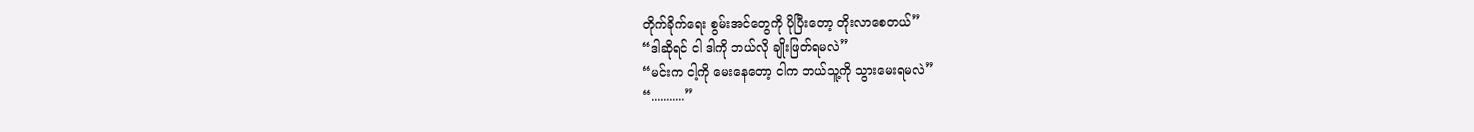တိုက်ခိုက်ရေး စွမ်းအင်တွေကို ပိုပြီးတော့ တိုးလာစေတယ်”
“ဒါဆိုရင် ငါ ဒါကို ဘယ်လို ချိုးဖြတ်ရမလဲ”
“မင်းက ငါ့ကို မေးနေတော့ ငါက ဘယ်သူ့ကို သွားမေးရမလဲ”
“...........”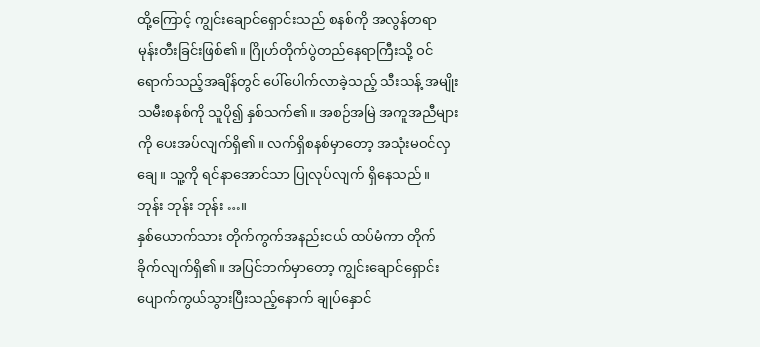ထို့ကြောင့် ကျွင်းချောင်ရှောင်းသည် စနစ်ကို အလွန်တရာ မုန်းတီးခြင်းဖြစ်၏။ ဂြိုဟ်တိုက်ပွဲတည်နေရာကြီးသို့ ဝင်ရောက်သည့်အချိန်တွင် ပေါ်ပေါက်လာခဲ့သည့် သီးသန့် အမျိုးသမီးစနစ်ကို သူပို၍ နှစ်သက်၏။ အစဉ်အမြဲ အကူအညီများကို ပေးအပ်လျက်ရှိ၏။ လက်ရှိစနစ်မှာတော့ အသုံးမဝင်လှချေ။ သူ့ကို ရင်နာအောင်သာ ပြုလုပ်လျက် ရှိနေသည်။
ဘုန်း ဘုန်း ဘုန်း …။
နှစ်ယောက်သား တိုက်ကွက်အနည်းငယ် ထပ်မံကာ တိုက်ခိုက်လျက်ရှိ၏။ အပြင်ဘက်မှာတော့ ကျွင်းချောင်ရှောင်း ပျောက်ကွယ်သွားပြီးသည့်နောက် ချုပ်နှောင်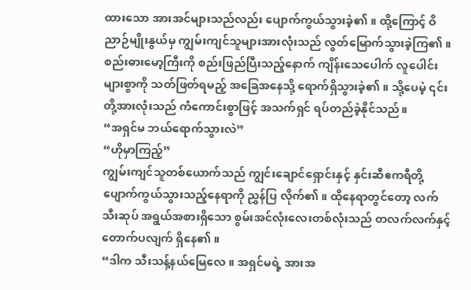ထားသော အားအင်များသည်လည်း ပျောက်ကွယ်သွားခဲ့၏။ ထို့ကြောင့် ဝိညာဉ်မျိုးနွယ်မှ ကျွမ်းကျင်သူများအားလုံးသည် လွတ်မြောက်သွားခဲ့ကြ၏။
စည်းဓားမော့ကြီးကို စည်းဖြည်ပြီးသည့်နောက် ကျိန်းသေပေါက် လူပေါင်းများစွာကို သတ်ဖြတ်ရမည့် အခြေအနေသို့ ရောက်ရှိသွားခဲ့၏။ သို့ပေမဲ့ ၎င်းတို့အားလုံးသည် ကံကောင်းစွာဖြင့် အသက်ရှင် ရပ်တည်ခဲ့နိုင်သည်။
“အရှင်မ ဘယ်ရောက်သွားလဲ”
“ဟိုမှာကြည့်”
ကျွမ်းကျင်သူတစ်ယောက်သည် ကျွင်းချောင်ရှောင်းနှင့် နှင်းဆီဧကရီတို့ ပျောက်ကွယ်သွားသည့်နေရာကို ညွှန်ပြ လိုက်၏။ ထိုနေရာတွင်တော့ လက်သီးဆုပ် အရွယ်အစားရှိသော စွမ်းအင်လုံးလေးတစ်လုံးသည် တလက်လက်နှင့် တောက်ပလျက် ရှိနေ၏။
“ဒါက သီးသန့်နယ်မြေလေ။ အရှင်မရဲ့ အားအ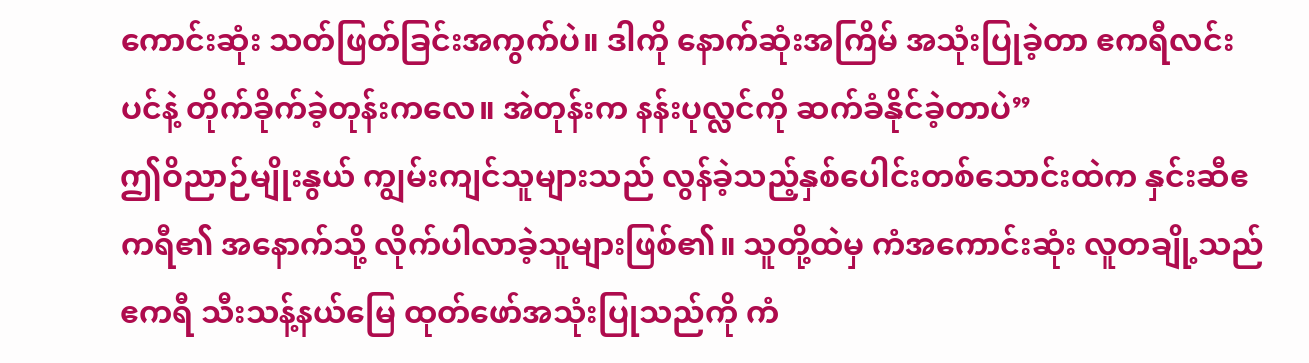ကောင်းဆုံး သတ်ဖြတ်ခြင်းအကွက်ပဲ။ ဒါကို နောက်ဆုံးအကြိမ် အသုံးပြုခဲ့တာ ဧကရီလင်းပင်နဲ့ တိုက်ခိုက်ခဲ့တုန်းကလေ။ အဲတုန်းက နန်းပုလ္လင်ကို ဆက်ခံနိုင်ခဲ့တာပဲ”
ဤဝိညာဉ်မျိုးနွယ် ကျွမ်းကျင်သူများသည် လွန်ခဲ့သည့်နှစ်ပေါင်းတစ်သောင်းထဲက နှင်းဆီဧကရီ၏ အနောက်သို့ လိုက်ပါလာခဲ့သူများဖြစ်၏။ သူတို့ထဲမှ ကံအကောင်းဆုံး လူတချို့သည် ဧကရီ သီးသန့်နယ်မြေ ထုတ်ဖော်အသုံးပြုသည်ကို ကံ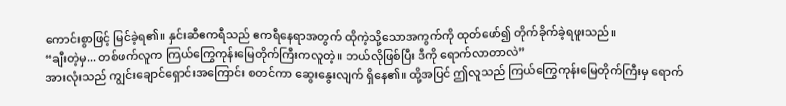ကောင်းစွာဖြင့် မြင်ခဲ့ရ၏။ နှင်းဆီဧကရီသည် ဧကရီနေရာအတွက် ထိုကဲ့သို့သောအကွက်ကို ထုတ်ဖော်၍ တိုက်ခိုက်ခဲ့ရဖူးသည်။
“ချီးတဲ့မှ... တစ်ဖက်လူက ကြယ်ကြွေကုန်းမြေတိုက်ကြီးကလူတဲ့။ ဘယ်လိုဖြစ်ပြီး ဒီကို ရောက်လာတာလဲ”
အားလုံးသည် ကျွင်းချောင်ရှောင်းအကြောင်း စတင်ကာ ဆွေးနွေးလျက် ရှိနေ၏။ ထို့အပြင် ဤလူသည် ကြယ်ကြွေကုန်းမြေတိုက်ကြီးမှ ရောက်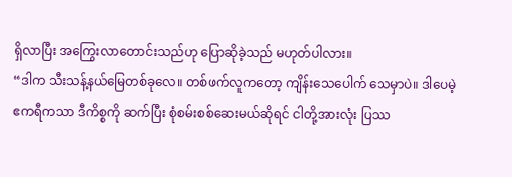ရှိလာပြီး အကြွေးလာတောင်းသည်ဟု ပြောဆိုခဲ့သည် မဟုတ်ပါလား။
“ဒါက သီးသန့်နယ်မြေတစ်ခုလေ။ တစ်ဖက်လူကတော့ ကျိန်းသေပေါက် သေမှာပဲ။ ဒါပေမဲ့ ဧကရီကသာ ဒီကိစ္စကို ဆက်ပြီး စုံစမ်းစစ်ဆေးမယ်ဆိုရင် ငါတို့အားလုံး ပြဿ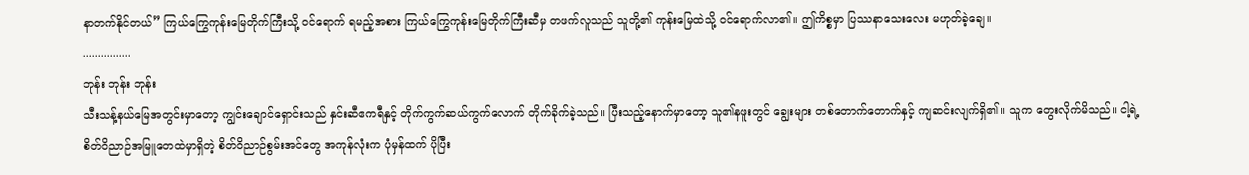နာတက်နိုင်တယ်” ကြယ်ကြွေကုန်းမြေတိုက်ကြီးသို့ ဝင်ရောက် ရမည့်အစား ကြယ်ကြွေကုန်းမြေတိုက်ကြီးဆီမှ တဖက်လူသည် သူတို့၏ ကုန်းမြေထဲသို့ ဝင်ရောက်လာ၏။ ဤကိစ္စမှာ ပြဿနာသေးလေး မဟုတ်ခဲ့ချေ။
................
ဘုန်း ဘုန်း ဘုန်း
သီးသန့်နယ်မြေအတွင်းမှာတော့ ကျွင်းချောင်ရှောင်းသည် နှင်းဆီဧကရီနှင့် တိုက်ကွက်ဆယ်ကွက်လောက် တိုက်ခိုက်ခဲ့သည်။ ပြီးသည့်နောက်မှာတော့ သူ၏နဖူးတွင် ချွေးများ တစ်တောက်တောက်နှင့် ကျဆင်းလျက်ရှိ၏။ သူက တွေးလိုက်မိသည်။ ငါ့ရဲ့စိတ်ဝိညာဉ်အမြူတေထဲမှာရှိတဲ့ စိတ်ဝိညာဉ်စွမ်းအင်တွေ အကုန်လုံးက ပုံမှန်ထက် ပိုပြီး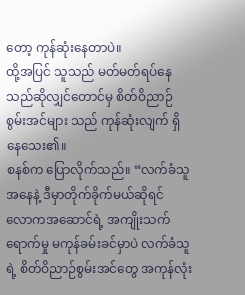တော့ ကုန်ဆုံးနေတာပဲ။
ထို့အပြင် သူသည် မတ်မတ်ရပ်နေသည်ဆိုလျှင်တောင်မှ စိတ်ဝိညာဉ်စွမ်းအင်များ သည် ကုန်ဆုံးလျက် ရှိနေသေး၏။
စနစ်က ပြောလိုက်သည်။ “လက်ခံသူအနေနဲ့ ဒီမှာတိုက်ခိုက်မယ်ဆိုရင် လောကအဆောင်ရဲ့ အကျိုးသက်ရောက်မှု မကုန်ခမ်းခင်မှာပဲ လက်ခံသူရဲ့ စိတ်ဝိညာဉ်စွမ်းအင်တွေ အကုန်လုံး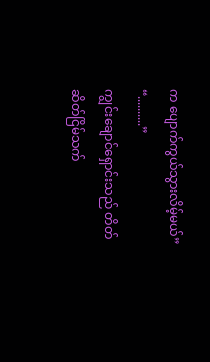က ပျောက်ကွယ်သွားလိမ့်မယ်”
“..........”
ကျွင်းချောင်ရှောင်းသည် တိတ်ဆိတ်ငြိမ်သက်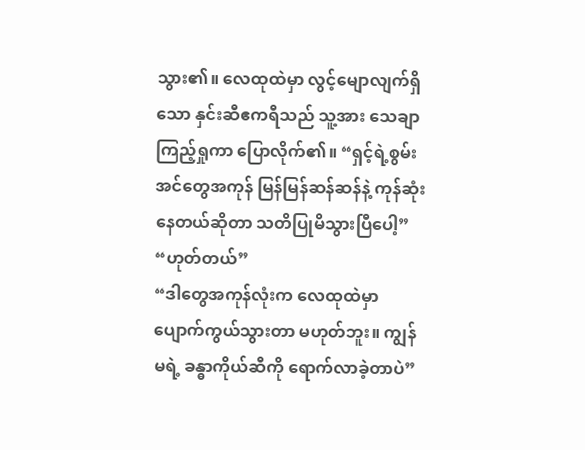သွား၏။ လေထုထဲမှာ လွင့်မျောလျက်ရှိသော နှင်းဆီဧကရီသည် သူ့အား သေချာကြည့်ရှုကာ ပြောလိုက်၏။ “ရှင့်ရဲ့စွမ်းအင်တွေအကုန် မြန်မြန်ဆန်ဆန်နဲ့ ကုန်ဆုံးနေတယ်ဆိုတာ သတိပြုမိသွားပြီပေါ့”
“ဟုတ်တယ်”
“ဒါတွေအကုန်လုံးက လေထုထဲမှာ ပျောက်ကွယ်သွားတာ မဟုတ်ဘူး။ ကျွန်မရဲ့ ခန္ဓာကိုယ်ဆီကို ရောက်လာခဲ့တာပဲ”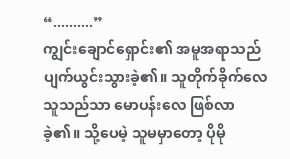“..........”
ကျွင်းချောင်ရှောင်း၏ အမူအရာသည် ပျက်ယွင်းသွားခဲ့၏။ သူတိုက်ခိုက်လေ သူသည်သာ မောပန်းလေ ဖြစ်လာခဲ့၏။ သို့ပေမဲ့ သူမမှာတော့ ပိုမို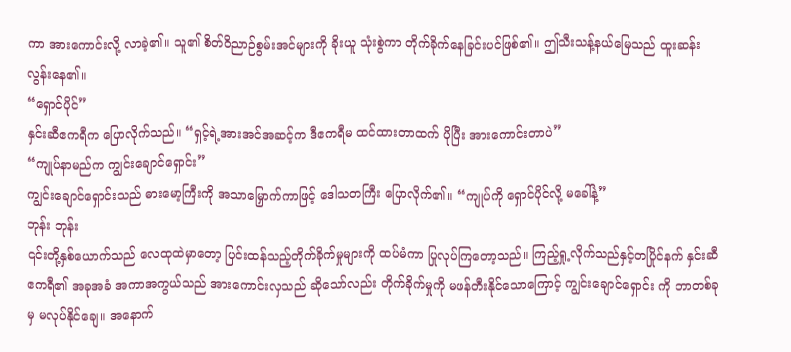ကာ အားကောင်းလို့ လာခဲ့၏။ သူ၏ စိတ်ဝိညာဉ်စွမ်းအင်များကို ခိုးယူ သုံးစွဲကာ တိုက်ခိုက်နေခြင်းပင်ဖြစ်၏။ ဤသီးသန့်နယ်မြေသည် ထူးဆန်းလွန်းနေ၏။
“ရှောင်ပိုင်”
နှင်းဆီဧကရီက ပြောလိုက်သည်။ “ရှင့်ရဲ့အားအင်အဆင့်က ဒီဧကရီမ ထင်ထားတာထက် ပိုပြီး အားကောင်းတာပဲ”
“ကျုပ်နာမည်က ကျွင်းချောင်ရှောင်း”
ကျွင်းချောင်ရှောင်းသည် ဓားမော့ကြီးကို အသာမြှောက်ကာဖြင့် ဒေါသတကြီး ပြောလိုက်၏။ “ကျုပ်ကို ရှောင်ပိုင်လို့ မခေါ်နဲ့”
ဘုန်း ဘုန်း
၎င်းတို့နှစ်ယောက်သည် လေထုထဲမှာတော့ ပြင်းထန်သည့်တိုက်ခိုက်မှုများကို ထပ်မံကာ ပြုလုပ်ကြတော့သည်။ ကြည့်ရှု့လိုက်သည်နှင့်တပြိုင်နက် နှင်းဆီဧကရီ၏ အခုအခံ အကာအကွယ်သည် အားကောင်းလှသည် ဆိုသော်လည်း တိုက်ခိုက်မှုကို မဖန်တီးနိုင်သောကြောင့် ကျွင်းချောင်ရှောင်း ကို ဘာတစ်ခုမှ မလုပ်နိုင်ချေ။ အနောက်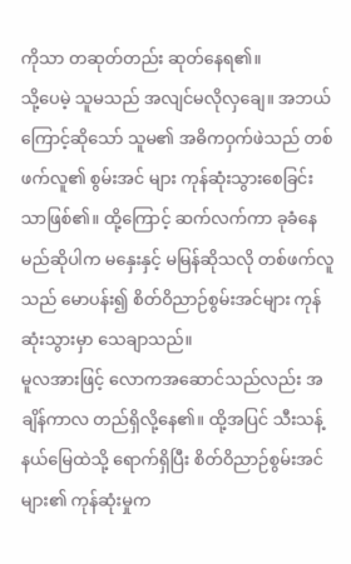ကိုသာ တဆုတ်တည်း ဆုတ်နေရ၏။
သို့ပေမဲ့ သူမသည် အလျင်မလိုလှချေ။ အဘယ်ကြောင့်ဆိုသော် သူမ၏ အဓိကဝှက်ဖဲသည် တစ်ဖက်လူ၏ စွမ်းအင် များ ကုန်ဆုံးသွားစေခြင်းသာဖြစ်၏။ ထို့ကြောင့် ဆက်လက်ကာ ခုခံနေမည်ဆိုပါက မနှေးနှင့် မမြန်ဆိုသလို တစ်ဖက်လူသည် မောပန်း၍ စိတ်ဝိညာဉ်စွမ်းအင်များ ကုန်ဆုံးသွားမှာ သေချာသည်။
မူလအားဖြင့် လောကအဆောင်သည်လည်း အချိန်ကာလ တည်ရှိလို့နေ၏။ ထို့အပြင် သီးသန့်နယ်မြေထဲသို့ ရောက်ရှိပြီး စိတ်ဝိညာဉ်စွမ်းအင်များ၏ ကုန်ဆုံးမှုက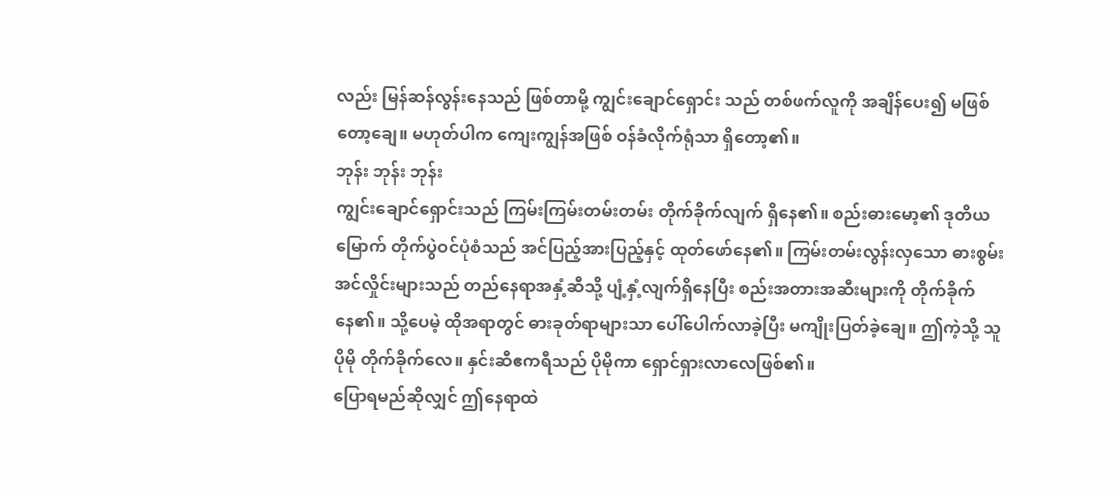လည်း မြန်ဆန်လွန်းနေသည် ဖြစ်တာမို့ ကျွင်းချောင်ရှောင်း သည် တစ်ဖက်လူကို အချိန်ပေး၍ မဖြစ်တော့ချေ။ မဟုတ်ပါက ကျေးကျွန်အဖြစ် ဝန်ခံလိုက်ရုံသာ ရှိတော့၏။
ဘုန်း ဘုန်း ဘုန်း
ကျွင်းချောင်ရှောင်းသည် ကြမ်းကြမ်းတမ်းတမ်း တိုက်ခိုက်လျက် ရှိနေ၏။ စည်းဓားမော့၏ ဒုတိယမြောက် တိုက်ပွဲဝင်ပုံစံသည် အင်ပြည့်အားပြည့်နှင့် ထုတ်ဖော်နေ၏။ ကြမ်းတမ်းလွန်းလှသော ဓားစွမ်းအင်လှိုင်းများသည် တည်နေရာအနှံ့ဆီသို့ ပျံ့နှံ့လျက်ရှိနေပြီး စည်းအတားအဆီးများကို တိုက်ခိုက်နေ၏။ သို့ပေမဲ့ ထိုအရာတွင် ဓားခုတ်ရာများသာ ပေါ်ပေါက်လာခဲ့ပြီး မကျိုးပြတ်ခဲ့ချေ။ ဤကဲ့သို့ သူပိုမို တိုက်ခိုက်လေ။ နှင်းဆီဧကရီသည် ပိုမိုကာ ရှောင်ရှားလာလေဖြစ်၏။
ပြောရမည်ဆိုလျှင် ဤနေရာထဲ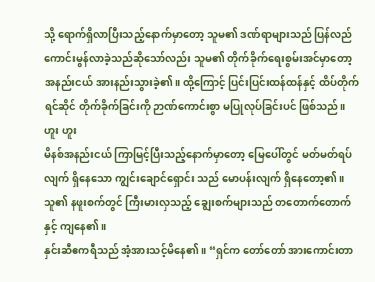သို့ ရောက်ရှိလာပြီးသည့်နောက်မှာတော့ သူမ၏ ဒဏ်ရာများသည် ပြန်လည် ကောင်းမွန်လာခဲ့သည်ဆိုသော်လည်း သူမ၏ တိုက်ခိုက်ရေးစွမ်းအင်မှာတော့ အနည်းငယ် အားနည်းသွားခဲ့၏။ ထို့ကြောင့် ပြင်းပြင်းထန်ထန်နှင့် ထိပ်တိုက်ရင်ဆိုင် တိုက်ခိုက်ခြင်းကို ဉာဏ်ကောင်းစွာ မပြုလုပ်ခြင်းပင် ဖြစ်သည်။
ဟူး ဟူး
မိနစ်အနည်းငယ် ကြာမြင့်ပြီးသည့်နောက်မှာတော့ မြေပေါ်တွင် မတ်မတ်ရပ်လျက် ရှိနေသော ကျွင်းချောင်ရှောင်း သည် မောပန်းလျက် ရှိနေတော့၏။ သူ၏ နဖူးစက်တွင် ကြီးမားလှသည့် ချွေးစက်များသည် တတောက်တောက်နှင့် ကျနေ၏။
နှင်းဆီဧကရီသည် အံ့အားသင့်မိနေ၏။ “ရှင်က တော်တော် အားကောင်းတာ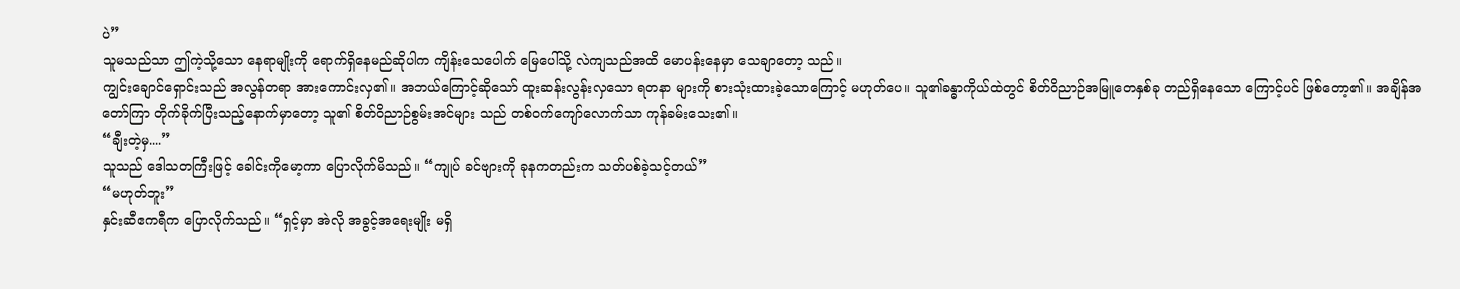ပဲ”
သူမသည်သာ ဤကဲ့သို့သော နေရာမျိုးကို ရောက်ရှိနေမည်ဆိုပါက ကျိန်းသေပေါက် မြေပေါ်သို့ လဲကျသည်အထိ မောပန်းနေမှာ သေချာတော့ သည်။
ကျွင်းချောင်ရှောင်းသည် အလွန်တရာ အားကောင်းလှ၏။ အဘယ်ကြောင့်ဆိုသော် ထူးဆန်းလွန်းလှသော ရတနာ များကို စားသုံးထားခဲ့သောကြောင့် မဟုတ်ပေ။ သူ၏ခန္ဓာကိုယ်ထဲတွင် စိတ်ဝိညာဉ်အမြူတေနှစ်ခု တည်ရှိနေသော ကြောင့်ပင် ဖြစ်တော့၏။ အချိန်အတော်ကြာ တိုက်ခိုက်ပြီးသည့်နောက်မှာတော့ သူ၏ စိတ်ဝိညာဉ်စွမ်းအင်များ သည် တစ်ဝက်ကျော်လောက်သာ ကုန်ခမ်းသေး၏။
“ချီးတဲ့မှ....”
သူသည် ဒေါသတကြီးဖြင့် ခေါင်းကိုမော့ကာ ပြောလိုက်မိသည်။ “ကျုပ် ခင်ဗျားကို ခုနကတည်းက သတ်ပစ်ခဲ့သင့်တယ်”
“မဟုတ်ဘူး”
နှင်းဆီဧကရီက ပြောလိုက်သည်။ “ရှင့်မှာ အဲလို အခွင့်အရေးမျိုး မရှိ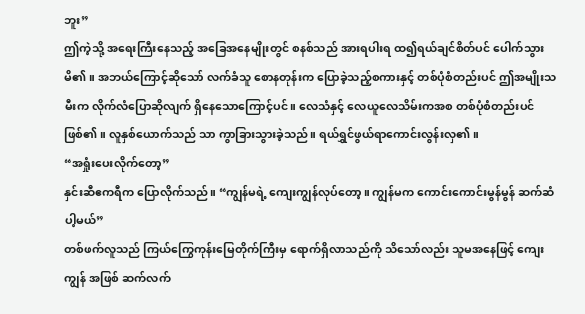ဘူး”
ဤကဲ့သို့ အရေးကြီးနေသည့် အခြေအနေမျိုးတွင် စနစ်သည် အားရပါးရ ထ၍ရယ်ချင်စိတ်ပင် ပေါက်သွားမိ၏။ အဘယ်ကြောင့်ဆိုသော် လက်ခံသူ စောနတုန်းက ပြောခဲ့သည့်စကားနှင့် တစ်ပုံစံတည်းပင် ဤအမျိုးသမီးက လိုက်လံပြောဆိုလျက် ရှိနေသောကြောင့်ပင်။ လေသံနှင့် လေယူလေသိမ်းကအစ တစ်ပုံစံတည်းပင် ဖြစ်၏။ လူနှစ်ယောက်သည် သာ ကွာခြားသွားခဲ့သည်။ ရယ်ရွှင်ဖွယ်ရာကောင်းလွန်းလှ၏။
“အရှုံးပေးလိုက်တော့”
နှင်းဆီဧကရီက ပြောလိုက်သည်။ “ကျွန်မရဲ့ ကျေးကျွန်လုပ်တော့။ ကျွန်မက ကောင်းကောင်းမွန်မွန် ဆက်ဆံပါ့မယ်”
တစ်ဖက်လူသည် ကြယ်ကြွေကုန်းမြေတိုက်ကြီးမှ ရောက်ရှိလာသည်ကို သိသော်လည်း သူမအနေဖြင့် ကျေးကျွန် အဖြစ် ဆက်လက်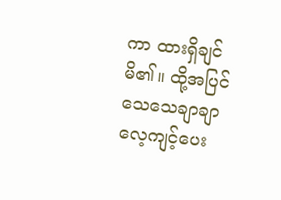ကာ ထားရှိချင်မိ၏။ ထို့အပြင် သေသေချာချာ လေ့ကျင့်ပေး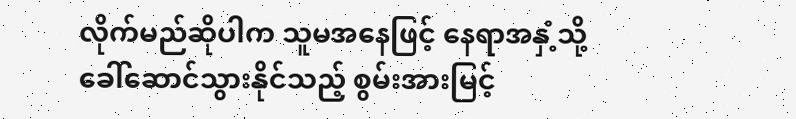လိုက်မည်ဆိုပါက သူမအနေဖြင့် နေရာအနှံ့သို့ ခေါ်ဆောင်သွားနိုင်သည့် စွမ်းအားမြင့်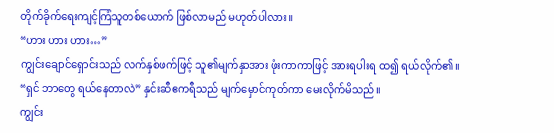တိုက်ခိုက်ရေးကျင့်ကြံသူတစ်ယောက် ဖြစ်လာမည် မဟုတ်ပါလား။
“ဟား ဟား ဟား…”
ကျွင်းချောင်ရှောင်းသည် လက်နှစ်ဖက်ဖြင့် သူ၏မျက်နှာအား ဖုံးကာကာဖြင့် အားရပါးရ ထ၍ ရယ်လိုက်၏။
“ရှင် ဘာတွေ ရယ်နေတာလဲ” နှင်းဆီဧကရီသည် မျက်မှောင်ကုတ်ကာ မေးလိုက်မိသည်။
ကျွင်း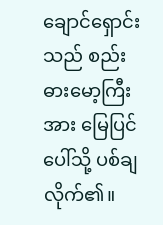ချောင်ရှောင်းသည် စည်းဓားမော့ကြီးအား မြေပြင်ပေါ်သို့ ပစ်ချလိုက်၏။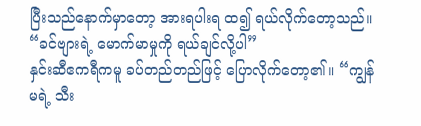ပြီးသည်နောက်မှာတော့ အားရပါးရ ထ၍ ရယ်လိုက်တော့သည်။ “ခင်ဗျားရဲ့ မောက်မာမှုကို ရယ်ချင်လို့ပါ”
နှင်းဆီဧကရီကမူ ခပ်တည်တည်ဖြင့် ပြောလိုက်တော့၏။ “ကျွန်မရဲ့ သီး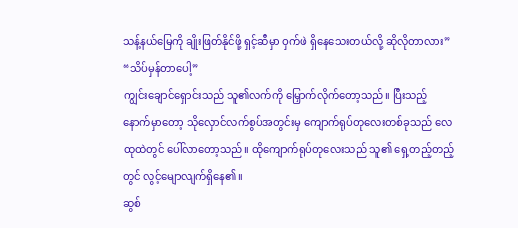သန့်နယ်မြေကို ချိုးဖြတ်နိုင်ဖို့ ရှင့်ဆီမှာ ဝှက်ဖဲ ရှိနေသေးတယ်လို့ ဆိုလိုတာလား”
“သိပ်မှန်တာပေါ့”
ကျွင်းချောင်ရှောင်းသည် သူ၏လက်ကို မြှောက်လိုက်တော့သည်။ ပြီးသည့်နောက်မှာတော့ သိုလှောင်လက်စွပ်အတွင်းမှ ကျောက်ရုပ်တုလေးတစ်ခုသည် လေထုထဲတွင် ပေါ်လာတော့သည်။ ထိုကျောက်ရုပ်တုလေးသည် သူ၏ ရှေ့တည့်တည့်တွင် လွင့်မျောလျက်ရှိနေ၏။
ဆွစ်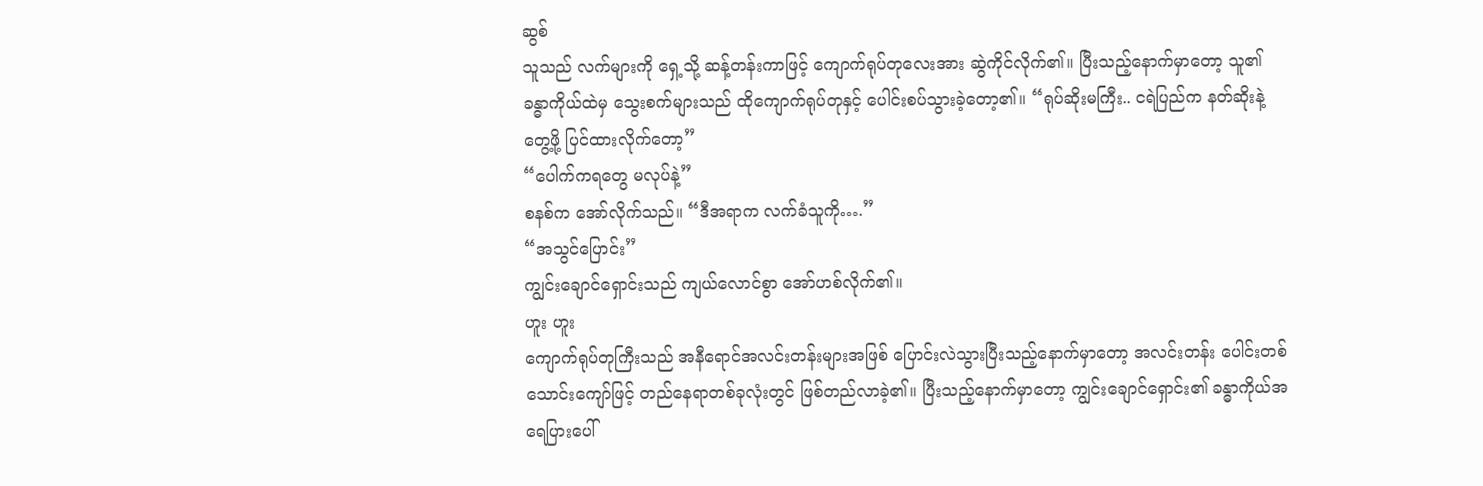ဆွစ်
သူသည် လက်များကို ရှေ့သို့ ဆန့်တန်းကာဖြင့် ကျောက်ရုပ်တုလေးအား ဆွဲကိုင်လိုက်၏။ ပြီးသည့်နောက်မှာတော့ သူ၏ ခန္ဓာကိုယ်ထဲမှ သွေးစက်များသည် ထိုကျောက်ရုပ်တုနှင့် ပေါင်းစပ်သွားခဲ့တော့၏။ “ရုပ်ဆိုးမကြီး.. ငရဲပြည်က နတ်ဆိုးနဲ့ တွေ့ဖို့ ပြင်ထားလိုက်တော့”
“ပေါက်ကရတွေ မလုပ်နဲ့”
စနစ်က အော်လိုက်သည်။ “ဒီအရာက လက်ခံသူကို….”
“အသွင်ပြောင်း”
ကျွင်းချောင်ရှောင်းသည် ကျယ်လောင်စွာ အော်ဟစ်လိုက်၏။
ဟူး ဟူး
ကျောက်ရုပ်တုကြီးသည် အနီရောင်အလင်းတန်းများအဖြစ် ပြောင်းလဲသွားပြီးသည့်နောက်မှာတော့ အလင်းတန်း ပေါင်းတစ်သောင်းကျော်ဖြင့် တည်နေရာတစ်ခုလုံးတွင် ဖြစ်တည်လာခဲ့၏။ ပြီးသည့်နောက်မှာတော့ ကျွင်းချောင်ရှောင်း၏ ခန္ဓာကိုယ်အရေပြားပေါ်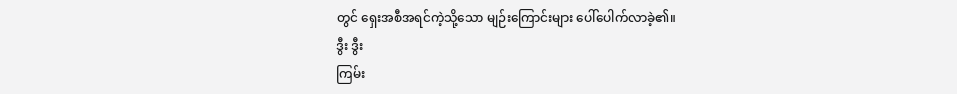တွင် ရှေးအစီအရင်ကဲ့သို့သော မျဉ်းကြောင်းများ ပေါ်ပေါက်လာခဲ့၏။
ဒွီး ဒွီး
ကြမ်း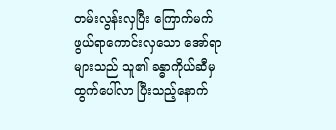တမ်းလွန်းလှပြီး ကြောက်မက်ဖွယ်ရာကောင်းလှသော အော်ရာများသည် သူ၏ ခန္ဓာကိုယ်ဆီမှ ထွက်ပေါ်လာ ပြီးသည့်နောက်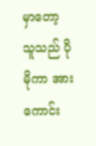မှာတော့ သူသည် ပိုမိုကာ အားကောင်း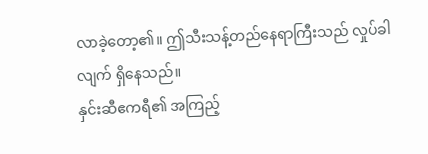လာခဲ့တော့၏။ ဤသီးသန့်တည်နေရာကြီးသည် လှုပ်ခါလျက် ရှိနေသည်။
နှင်းဆီဧကရီ၏ အကြည့်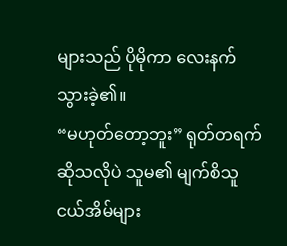များသည် ပိုမိုကာ လေးနက်သွားခဲ့၏။
“မဟုတ်တော့ဘူး” ရုတ်တရက်ဆိုသလိုပဲ သူမ၏ မျက်စိသူငယ်အိမ်များ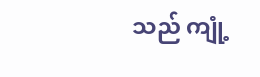သည် ကျုံ့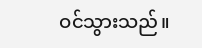ဝင်သွားသည်။